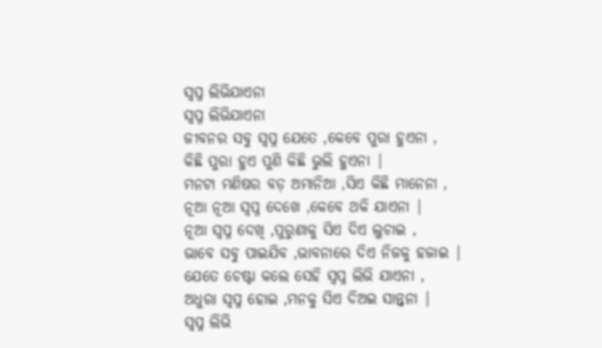ସ୍ବପ୍ନ ଲିଭିଯାଏନା
ସ୍ବପ୍ନ ଲିଭିଯାଏନା
ଜୀବନର ସବୁ ସ୍ବପ୍ନ ଯେତେ ,କେବେ ପୁରା ହୁଏନା ,
କିଛି ପୁରା ହୁଏ ପୁଣି କିଛି ଭୁଲି ହୁଏନା |
ମନଟା ମଣିଷର ବଡ଼ ଅମାନିଆ ,ସିଏ କିଛି ମାନେନା ,
ନୂଆ ନୂଆ ସ୍ବପ୍ନ ଦେଖେ ,କେବେ ଥକି ଯାଏନା |
ନୂଆ ସ୍ବପ୍ନ ଦେଖି ,ପୁରୁଣାକୁ ସିଏ ଦିଏ ଲୁଚାଇ ,
ଭାବେ ସବୁ ପାଇଯିବ ,ଭାବନାରେ ଦିଏ ନିଜକୁ ହଜାଇ |
ଯେତେ ଚେଷ୍ଟା କଲେ ସେହି ସ୍ବପ୍ନ ଲିଭି ଯାଏନା ,
ଅଧୁରା ସ୍ବପ୍ନ ହୋଇ ,ମନକୁ ସିଏ ଦିଅଇ ସାନ୍ତ୍ୱନା |
ସ୍ବପ୍ନ ଲିଭି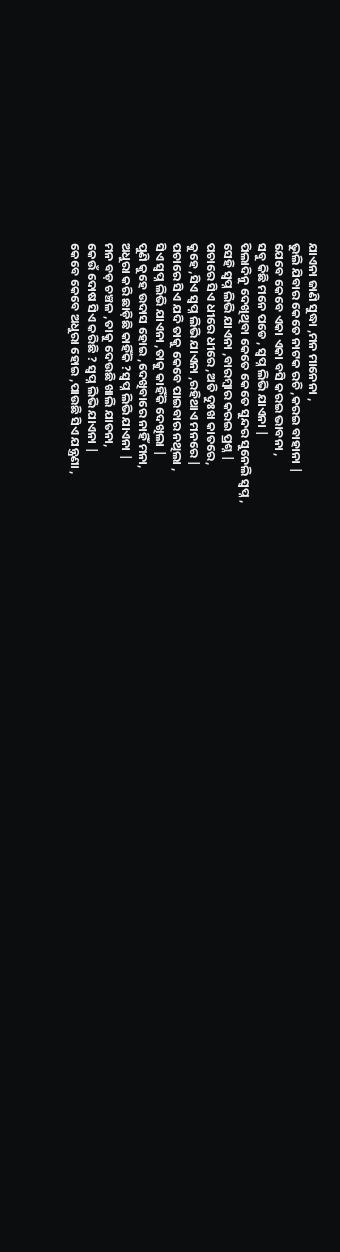ଯାଏନା ଜାଣି ସୁଦ୍ଧା ,ମନ ମାନେନା ,
ଭୁଲି ଯିବାର କେତେ ନାଟକ ରଚି ,କରଇ ବାହାନା |
ଯେବେ କେବେ ଏକା ଏକା ବସି କରଇ ଭାବନା ,
ସବୁ କିଛି ମନେ ପଡେ , ସ୍ବପ୍ନ ଲିଭି ଯାଏନା |
ପିଲାଦିନୁ ଦେଖିଥିବା କେତେ କେତେ ସୁନ୍ଦର ସୁନେଲି ସ୍ବପ୍ନ ,
ସେହି ସ୍ବପ୍ନ ଲିଭି ଯାଏନା ,ବାରମ୍ବାର କରଇ ପ୍ରଶ୍ନ |
ପଚାରେ ସିଏ ଧୀରେ ଧୀରେ ,ଅତି ଦୁଃଖ କାତରେ,
କୁହେ ,ସିଏ ସ୍ବପ୍ନ ଲିଭି ଯାଏନା ,ରହିଥାଏ ମନରେ |
ପଚାରେ ସିଏ ଯଦି ତାକୁ କେବେ ପାଇବାର ନଥିଲା ,
ସିଏ ସ୍ବପ୍ନ ଲିଭି ଯାଏନା ,ତାକୁ କାହିଁକି ଦେଖିଲା |
ପୁଣି କୁହେ ଉଦାସ ହୋଇ ,ଦେଖିବାରେ ନାହିଁ ମନା,
ଅଧୁରା କରି ଛାଡ଼ିଛି କାହିଁକି ?ସ୍ବପ୍ନ ଲିଭି ଯାଏନା |
ମନ ବଡ଼ ଚଞ୍ଚଳ ,ତାକୁ ଦେଉଛି ଖାଲି ଯାତନା,
କେଉଁ ଦୋଷ ସିଏ କରିଛି ? ସ୍ବପ୍ନ ଲିଭି ଯାଏନା |
କେବେ କେବେ ଅଧୁରା ହୋଇ ,ପାଉଛି ସିଏ ଯନ୍ତ୍ରଣା ,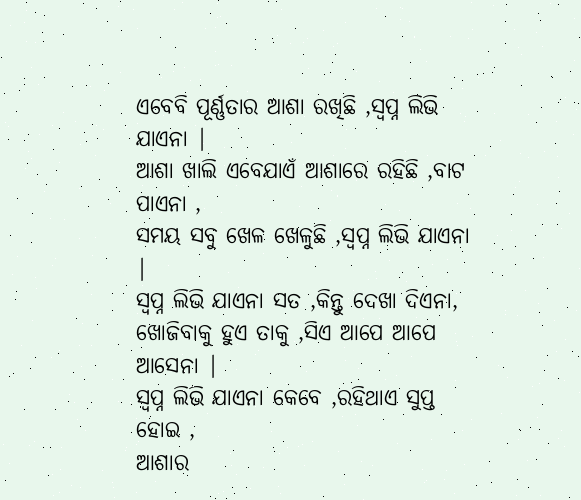ଏବେବି ପୂର୍ଣ୍ଣତାର ଆଶା ରଖିଛି ,ସ୍ବପ୍ନ ଲିଭି ଯାଏନା |
ଆଶା ଖାଲି ଏବେଯାଏଁ ଆଶାରେ ରହିଛି ,ବାଟ ପାଏନା ,
ସମୟ ସବୁ ଖେଳ ଖେଳୁଛି ,ସ୍ବପ୍ନ ଲିଭି ଯାଏନା |
ସ୍ବପ୍ନ ଲିଭି ଯାଏନା ସତ ,କିନ୍ତୁ ଦେଖା ଦିଏନା,
ଖୋଜିବାକୁ ହୁଏ ତାକୁ ,ସିଏ ଆପେ ଆପେ ଆସେନା |
ସ୍ବପ୍ନ ଲିଭି ଯାଏନା କେବେ ,ରହିଥାଏ ସୁପ୍ତ ହୋଇ ,
ଆଶାର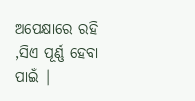ଅପେକ୍ଷାରେ ରହି ,ସିଏ ପୂର୍ଣ୍ଣ ହେବା ପାଇଁ |